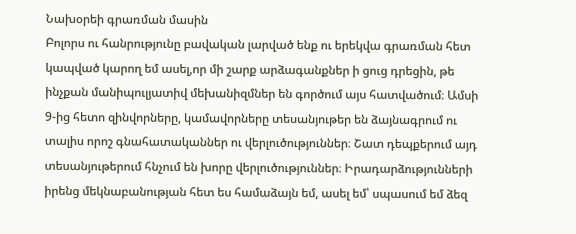Նախօրեի գրառման մասին
Բոլորս ու հանրությունը բավական լարված ենք ու երեկվա գրառման հետ կապված կարող եմ ասել,որ մի շարք արձագանքներ ի ցուց դրեցին, թե ինչքան մանիպուլյատիվ մեխանիզմներ են գործում այս հատվածում։ Ամսի 9-ից հետո զինվորները, կամավորները տեսանյութեր են ձայնագրում ու տալիս որոշ գնահատականներ ու վերլուծություններ։ Շատ դեպքերում այդ տեսանյութերում հնչում են խորը վերլուծություններ։ Իրադարձությունների իրենց մեկնաբանության հետ ես համաձայն եմ, ասել եմ՝ սպասում եմ ձեզ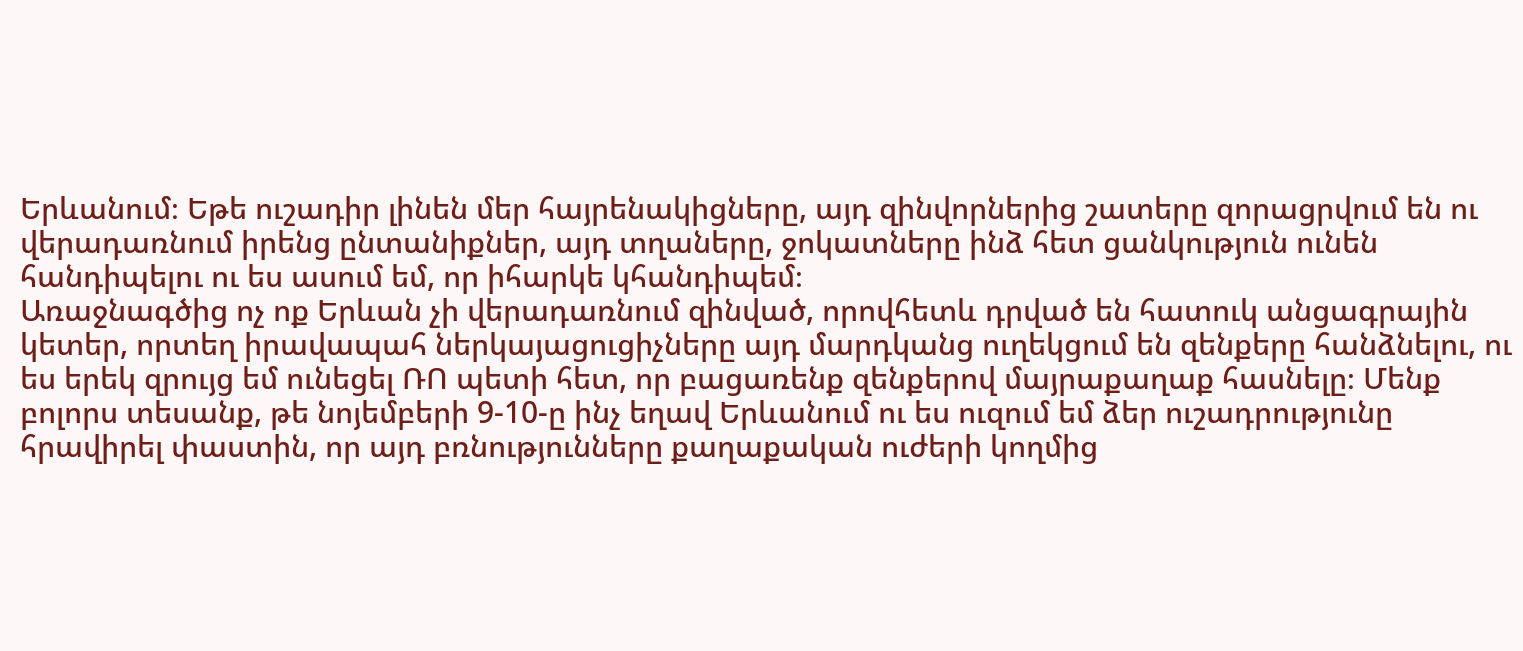Երևանում։ Եթե ուշադիր լինեն մեր հայրենակիցները, այդ զինվորներից շատերը զորացրվում են ու վերադառնում իրենց ընտանիքներ, այդ տղաները, ջոկատները ինձ հետ ցանկություն ունեն հանդիպելու ու ես ասում եմ, որ իհարկե կհանդիպեմ։
Առաջնագծից ոչ ոք Երևան չի վերադառնում զինված, որովհետև դրված են հատուկ անցագրային կետեր, որտեղ իրավապահ ներկայացուցիչները այդ մարդկանց ուղեկցում են զենքերը հանձնելու, ու ես երեկ զրույց եմ ունեցել ՌՈ պետի հետ, որ բացառենք զենքերով մայրաքաղաք հասնելը։ Մենք բոլորս տեսանք, թե նոյեմբերի 9-10-ը ինչ եղավ Երևանում ու ես ուզում եմ ձեր ուշադրությունը հրավիրել փաստին, որ այդ բռնությունները քաղաքական ուժերի կողմից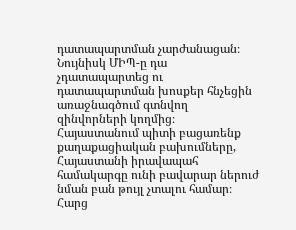դատապարտման չարժանացան։ Նույնիսկ ՄԻՊ-ը դա չդատապարտեց ու դատապարտման խոսքեր հնչեցին առաջնագծում գտնվող զինվորների կողմից։ Հայաստանում պիտի բացառենք քաղաքացիական բախումները, Հայաստանի իրավապահ համակարգը ունի բավարար ներուժ նման բան թույլ չտալու համար։ Հարց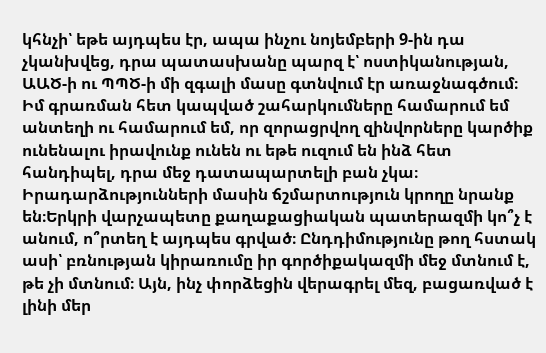կհնչի՝ եթե այդպես էր, ապա ինչու նոյեմբերի 9-ին դա չկանխվեց, դրա պատասխանը պարզ է՝ ոստիկանության, ԱԱԾ-ի ու ՊՊԾ-ի մի զգալի մասը գտնվում էր առաջնագծում։ Իմ գրառման հետ կապված շահարկումները համարում եմ անտեղի ու համարում եմ, որ զորացրվող զինվորները կարծիք ունենալու իրավունք ունեն ու եթե ուզում են ինձ հետ հանդիպել, դրա մեջ դատապարտելի բան չկա։
Իրադարձությունների մասին ճշմարտություն կրողը նրանք են։Երկրի վարչապետը քաղաքացիական պատերազմի կո՞չ է անում, ո՞րտեղ է այդպես գրված։ Ընդդիմությունը թող հստակ ասի՝ բռնության կիրառումը իր գործիքակազմի մեջ մտնում է, թե չի մտնում։ Այն, ինչ փորձեցին վերագրել մեզ, բացառված է լինի մեր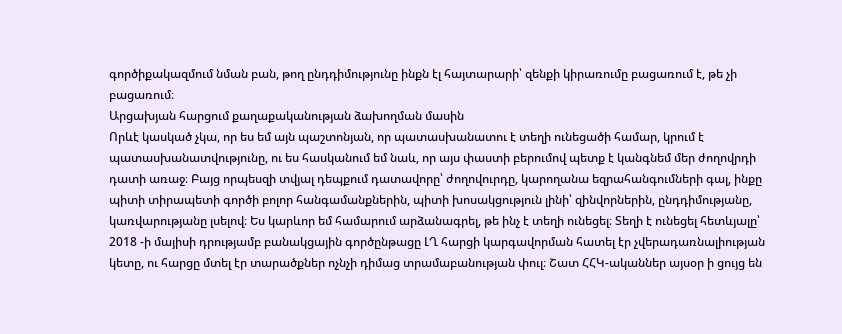գործիքակազմում նման բան, թող ընդդիմությունը ինքն էլ հայտարարի՝ զենքի կիրառումը բացառում է, թե չի բացառում։
Արցախյան հարցում քաղաքականության ձախողման մասին
Որևէ կասկած չկա, որ ես եմ այն պաշտոնյան, որ պատասխանատու է տեղի ունեցածի համար, կրում է պատասխանատվությունը, ու ես հասկանում եմ նաև, որ այս փաստի բերումով պետք է կանգնեմ մեր ժողովրդի դատի առաջ։ Բայց որպեսզի տվյալ դեպքում դատավորը՝ ժողովուրդը, կարողանա եզրահանգումների գալ, ինքը պիտի տիրապետի գործի բոլոր հանգամանքներին, պիտի խոսակցություն լինի՝ զինվորներին, ընդդիմությանը, կառվարությանը լսելով։ Ես կարևոր եմ համարում արձանագրել, թե ինչ է տեղի ունեցել։ Տեղի է ունեցել հետևյալը՝ 2018 -ի մայիսի դրությամբ բանակցային գործընթացը ԼՂ հարցի կարգավորման հատել էր չվերադառնալիության կետը, ու հարցը մտել էր տարածքներ ոչնչի դիմաց տրամաբանության փուլ։ Շատ ՀՀԿ-ականներ այսօր ի ցույց են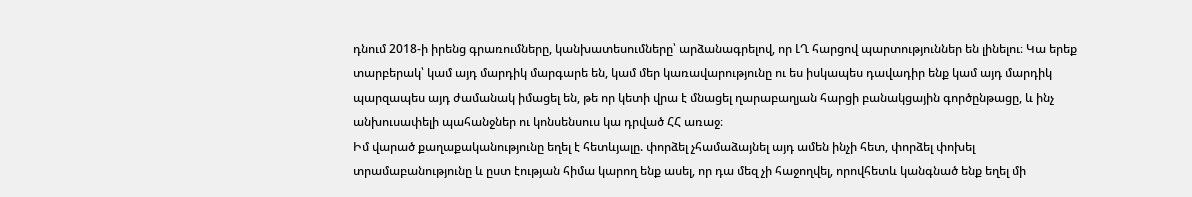դնում 2018-ի իրենց գրառումները, կանխատեսումները՝ արձանագրելով, որ ԼՂ հարցով պարտություններ են լինելու։ Կա երեք տարբերակ՝ կամ այդ մարդիկ մարգարե են, կամ մեր կառավարությունը ու ես իսկապես դավադիր ենք կամ այդ մարդիկ պարզապես այդ ժամանակ իմացել են, թե որ կետի վրա է մնացել ղարաբաղյան հարցի բանակցային գործընթացը, և ինչ անխուսափելի պահանջներ ու կոնսենսուս կա դրված ՀՀ առաջ։
Իմ վարած քաղաքականությունը եղել է հետևյալը. փորձել չհամաձայնել այդ ամեն ինչի հետ, փորձել փոխել տրամաբանությունը և ըստ էության հիմա կարող ենք ասել, որ դա մեզ չի հաջողվել, որովհետև կանգնած ենք եղել մի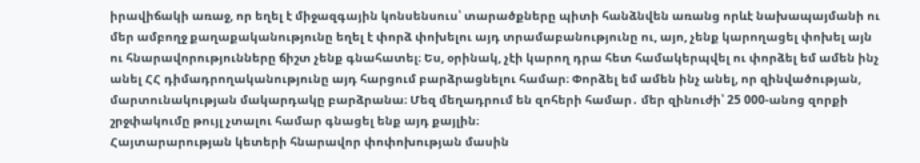իրավիճակի առաջ, որ եղել է միջազգային կոնսենսուս՝ տարածքները պիտի հանձնվեն առանց որևէ նախապայմանի ու մեր ամբողջ քաղաքականությունը եղել է փորձ փոխելու այդ տրամաբանությունը ու, այո, չենք կարողացել փոխել այն ու հնարավորությունները ճիշտ չենք գնահատել։ Ես, օրինակ, չէի կարող դրա հետ համակերպվել ու փորձել եմ ամեն ինչ անել ՀՀ դիմադրողականությունը այդ հարցում բարձրացնելու համար։ Փորձել եմ ամեն ինչ անել, որ զինվածության, մարտունակության մակարդակը բարձրանա։ Մեզ մեղադրում են զոհերի համար․ մեր զինուժի՝ 25 000-անոց զորքի շրջփակումը թույլ չտալու համար գնացել ենք այդ քայլին։
Հայտարարության կետերի հնարավոր փոփոխության մասին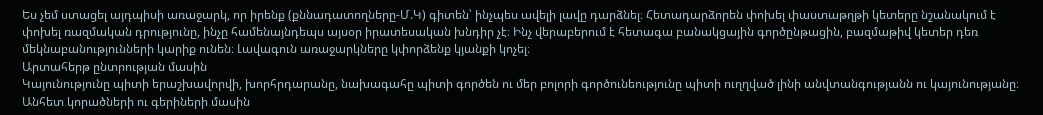Ես չեմ ստացել այդպիսի առաջարկ, որ իրենք (քննադատողները-Մ.Կ) գիտեն՝ ինչպես ավելի լավը դարձնել։ Հետադարձորեն փոխել փաստաթղթի կետերը նշանակում է փոխել ռազմական դրությունը, ինչը համենայնդեպս այսօր իրատեսական խնդիր չէ։ Ինչ վերաբերում է հետագա բանակցային գործընթացին, բազմաթիվ կետեր դեռ մեկնաբանությունների կարիք ունեն։ Լավագուն առաջարկները կփորձենք կյանքի կոչել։
Արտահերթ ընտրության մասին
Կայունությունը պիտի երաշխավորվի, խորհրդարանը, նախագահը պիտի գործեն ու մեր բոլորի գործունեությունը պիտի ուղղված լինի անվտանգությանն ու կայունությանը։
Անհետ կորածների ու գերիների մասին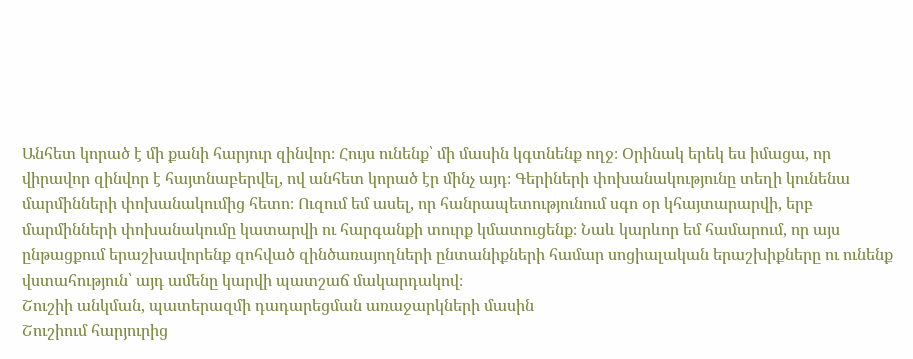Անհետ կորած է մի քանի հարյուր զինվոր։ Հույս ունենք՝ մի մասին կգտնենք ողջ։ Օրինակ երեկ ես իմացա, որ վիրավոր զինվոր է հայտնաբերվել, ով անհետ կորած էր մինչ այդ։ Գերիների փոխանակությունը տեղի կունենա մարմինների փոխանակումից հետո։ Ուզում եմ ասել, որ հանրապետությունում սգո օր կհայտարարվի, երբ մարմինների փոխանակումը կատարվի ու հարգանքի տուրք կմատուցենք։ Նաև կարևոր եմ համարում, որ այս ընթացքում երաշխավորենք զոհված զինծառայողների ընտանիքների համար սոցիալական երաշխիքները ու ունենք վստահություն՝ այդ ամենը կարվի պատշաճ մակարդակով։
Շուշիի անկման, պատերազմի դադարեցման առաջարկների մասին
Շուշիում հարյուրից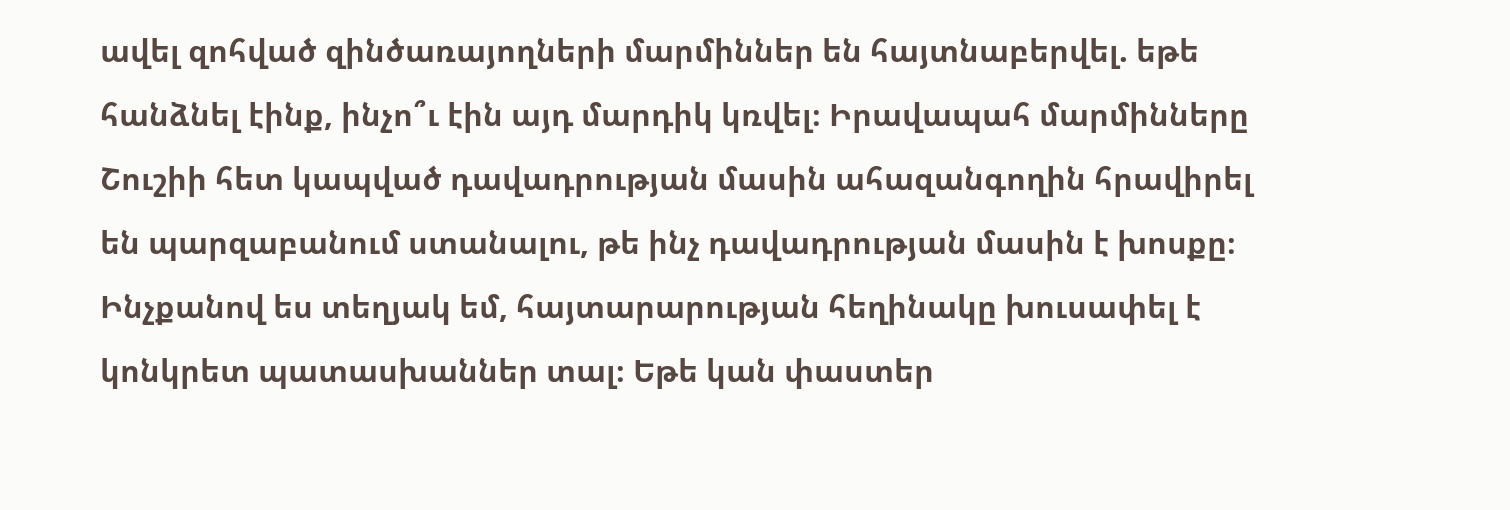ավել զոհված զինծառայողների մարմիններ են հայտնաբերվել. եթե հանձնել էինք, ինչո՞ւ էին այդ մարդիկ կռվել։ Իրավապահ մարմինները Շուշիի հետ կապված դավադրության մասին ահազանգողին հրավիրել են պարզաբանում ստանալու, թե ինչ դավադրության մասին է խոսքը։ Ինչքանով ես տեղյակ եմ, հայտարարության հեղինակը խուսափել է կոնկրետ պատասխաններ տալ։ Եթե կան փաստեր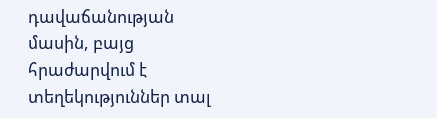դավաճանության մասին, բայց հրաժարվում է տեղեկություններ տալ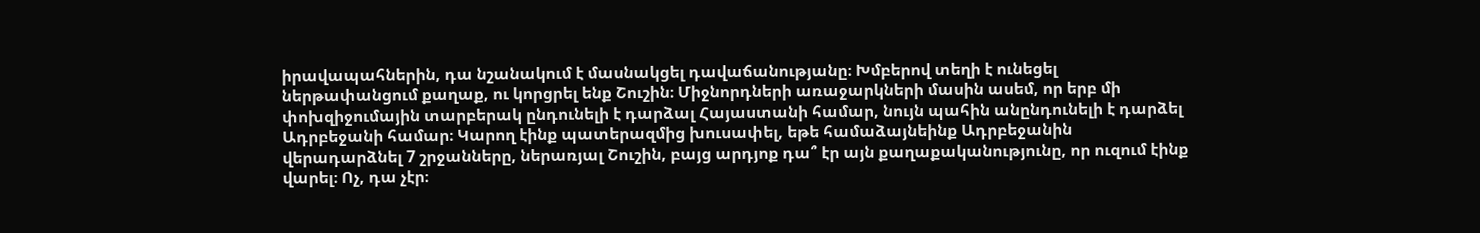իրավապահներին, դա նշանակում է մասնակցել դավաճանությանը։ Խմբերով տեղի է ունեցել ներթափանցում քաղաք, ու կորցրել ենք Շուշին։ Միջնորդների առաջարկների մասին ասեմ, որ երբ մի փոխզիջումային տարբերակ ընդունելի է դարձալ Հայաստանի համար, նույն պահին անընդունելի է դարձել Ադրբեջանի համար։ Կարող էինք պատերազմից խուսափել, եթե համաձայնեինք Ադրբեջանին վերադարձնել 7 շրջանները, ներառյալ Շուշին, բայց արդյոք դա՞ էր այն քաղաքականությունը, որ ուզում էինք վարել։ Ոչ, դա չէր։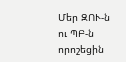Մեր ԶՈՒ-ն ու ՊԲ-ն որոշեցին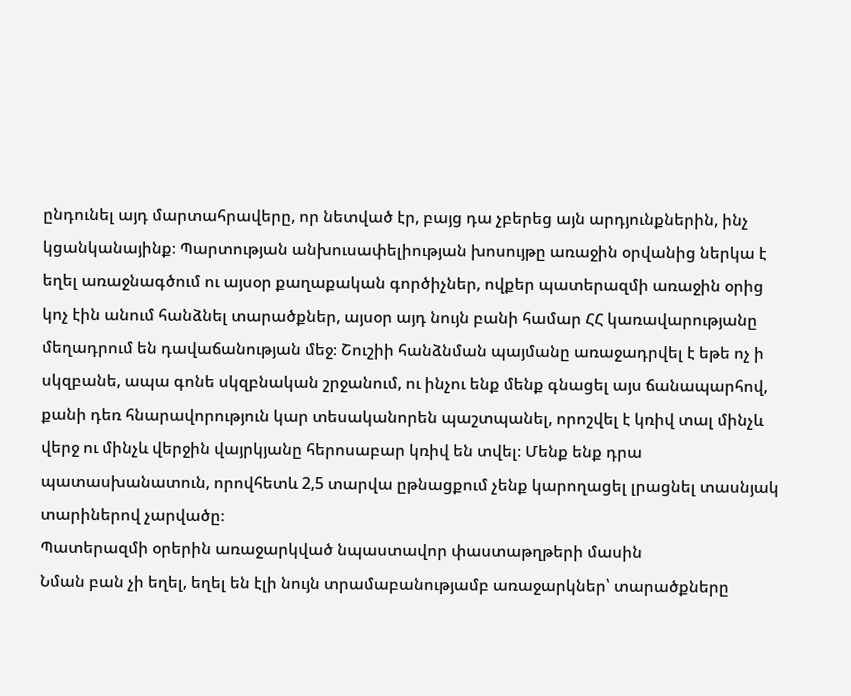ընդունել այդ մարտահրավերը, որ նետված էր, բայց դա չբերեց այն արդյունքներին, ինչ կցանկանայինք։ Պարտության անխուսափելիության խոսույթը առաջին օրվանից ներկա է եղել առաջնագծում ու այսօր քաղաքական գործիչներ, ովքեր պատերազմի առաջին օրից կոչ էին անում հանձնել տարածքներ, այսօր այդ նույն բանի համար ՀՀ կառավարությանը մեղադրում են դավաճանության մեջ։ Շուշիի հանձնման պայմանը առաջադրվել է եթե ոչ ի սկզբանե, ապա գոնե սկզբնական շրջանում, ու ինչու ենք մենք գնացել այս ճանապարհով, քանի դեռ հնարավորություն կար տեսականորեն պաշտպանել, որոշվել է կռիվ տալ մինչև վերջ ու մինչև վերջին վայրկյանը հերոսաբար կռիվ են տվել։ Մենք ենք դրա պատասխանատուն, որովհետև 2,5 տարվա ըթնացքում չենք կարողացել լրացնել տասնյակ տարիներով չարվածը։
Պատերազմի օրերին առաջարկված նպաստավոր փաստաթղթերի մասին
Նման բան չի եղել, եղել են էլի նույն տրամաբանությամբ առաջարկներ՝ տարածքները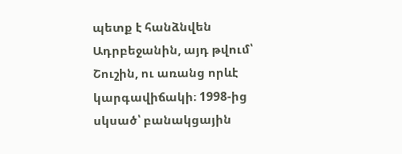պետք է հանձնվեն Ադրբեջանին, այդ թվում՝ Շուշին, ու առանց որևէ կարգավիճակի։ 1998-ից սկսած՝ բանակցային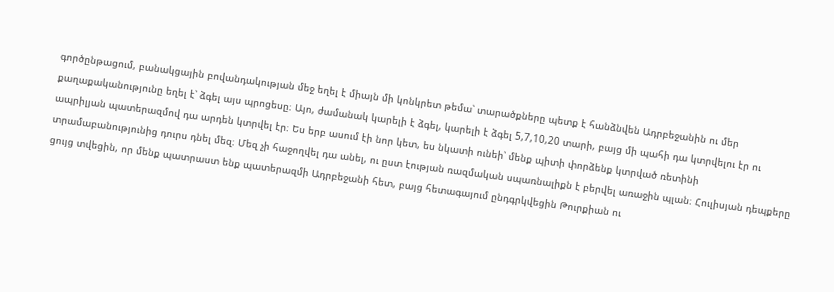գործընթացում, բանակցային բովանդակության մեջ եղել է միայն մի կոնկրետ թեմա՝ տարածքները պետք է հանձնվեն Ադրբեջանին ու մեր քաղաքականությունը եղել է՝ ձգել այս պրոցեսը։ Այո, ժամանակ կարելի է ձգել, կարելի է ձգել 5,7,10,20 տարի, բայց մի պահի դա կտրվելու էր ու ապրիլյան պատերազմով դա արդեն կտրվել էր։ Ես երբ ասում էի նոր կետ, ես նկատի ունեի՝ մենք պիտի փորձենք կտրված ռետինի տրամաբանությունից դուրս դնել մեզ։ Մեզ չի հաջողվել դա անել, ու ըստ էության ռազմական սպառնալիքն է բերվել առաջին պլան։ Հուլիսյան դեպքերը ցույց տվեցին, որ մենք պատրաստ ենք պատերազմի Ադրբեջանի հետ, բայց հետագայում ընդգրկվեցին Թուրքիան ու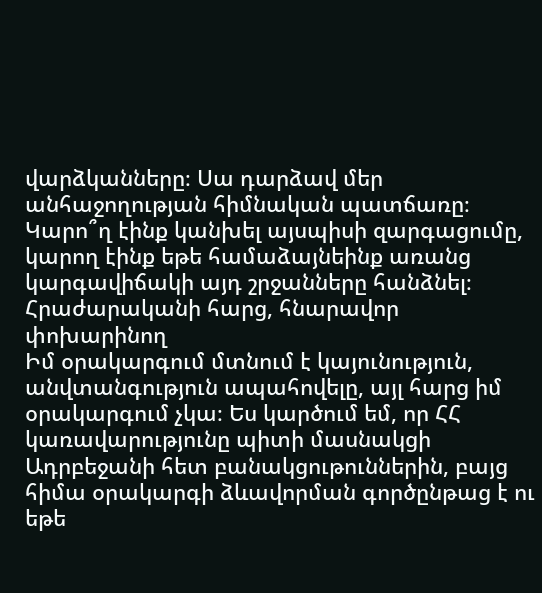վարձկանները։ Սա դարձավ մեր անհաջողության հիմնական պատճառը։ Կարո՞ղ էինք կանխել այսպիսի զարգացումը, կարող էինք եթե համաձայնեինք առանց կարգավիճակի այդ շրջանները հանձնել։
Հրաժարականի հարց, հնարավոր փոխարինող
Իմ օրակարգում մտնում է կայունություն, անվտանգություն ապահովելը, այլ հարց իմ օրակարգում չկա։ Ես կարծում եմ, որ ՀՀ կառավարությունը պիտի մասնակցի Ադրբեջանի հետ բանակցութուններին, բայց հիմա օրակարգի ձևավորման գործընթաց է ու եթե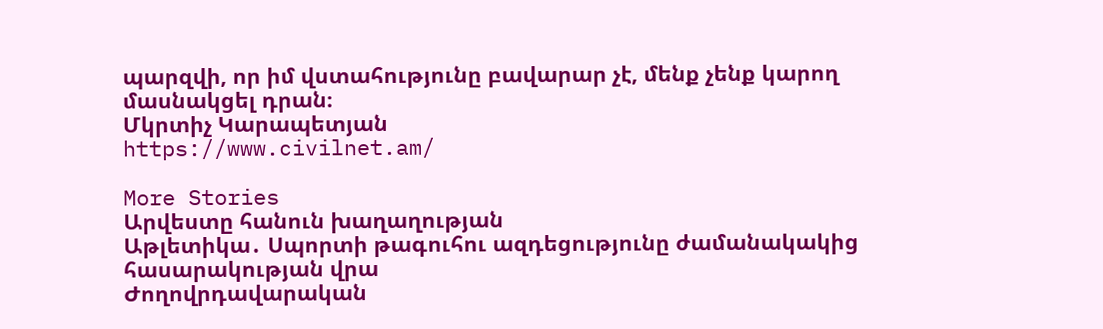պարզվի, որ իմ վստահությունը բավարար չէ, մենք չենք կարող մասնակցել դրան։
Մկրտիչ Կարապետյան
https://www.civilnet.am/

More Stories
Արվեստը հանուն խաղաղության
Աթլետիկա․ Սպորտի թագուհու ազդեցությունը ժամանակակից հասարակության վրա
Ժողովրդավարական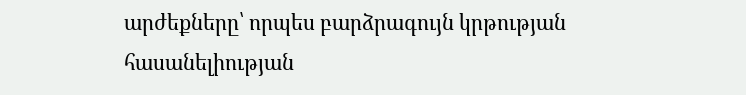արժեքները՝ որպես բարձրագույն կրթության հասանելիության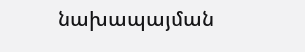նախապայման